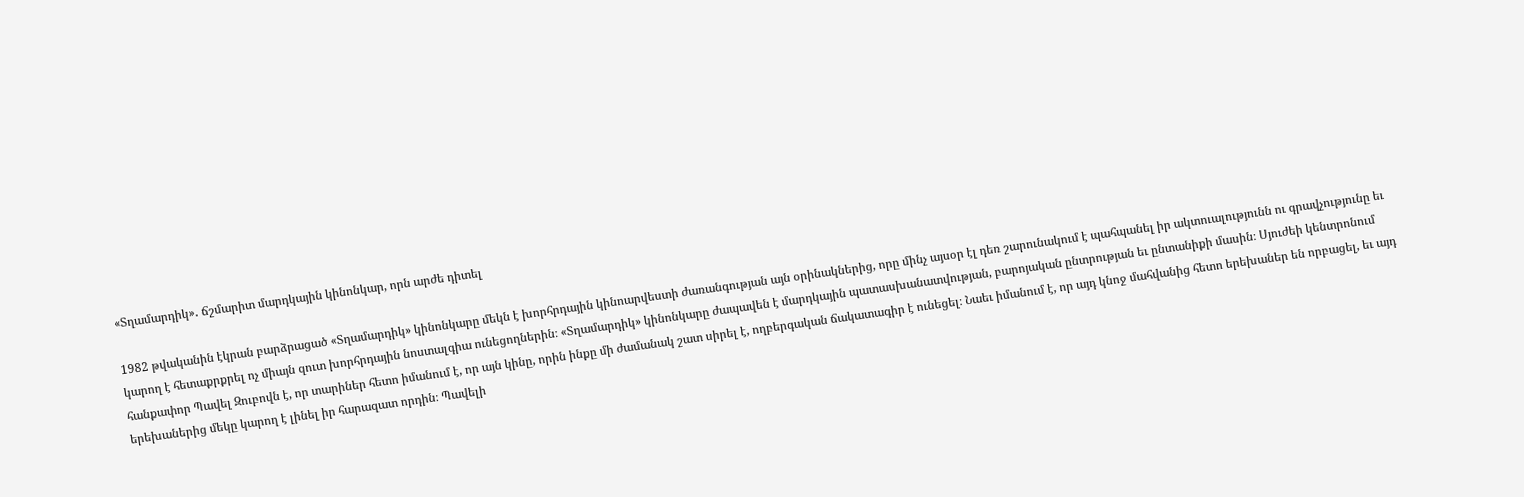«Տղամարդիկ»․ ճշմարիտ մարդկային կինոնկար, որն արժե դիտել

1982 թվականին էկրան բարձրացած «Տղամարդիկ» կինոնկարը մեկն է խորհրդային կինոարվեստի ժառանգության այն օրինակներից, որը մինչ այսօր էլ դեռ շարունակում է պահպանել իր ակտուալությունն ու գրավչությունը եւ կարող է հետաքրքրել ոչ միայն զուտ խորհրդային նոստալգիա ունեցողներին։ «Տղամարդիկ» կինոնկարը ժապավեն է մարդկային պատասխանատվության, բարոյական ընտրության եւ ընտանիքի մասին։ Սյուժեի կենտրոնում հանքափոր Պավել Զուբովն է, որ տարիներ հետո իմանում է, որ այն կինը, որին ինքը մի ժամանակ շատ սիրել է, ողբերգական ճակատագիր է ունեցել։ Նաեւ իմանում է, որ այդ կնոջ մահվանից հետո երեխաներ են որբացել, եւ այդ երեխաներից մեկը կարող է լինել իր հարազատ որդին։ Պավելի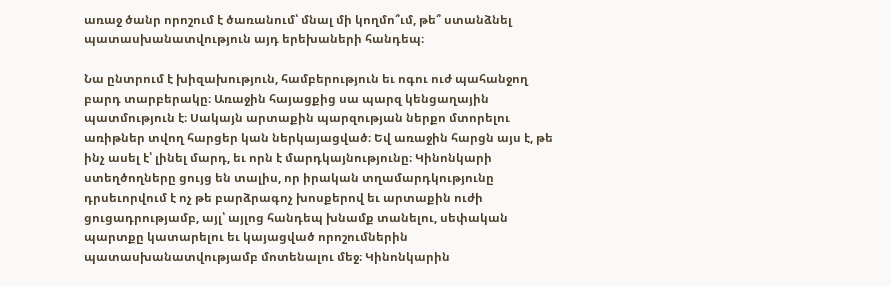առաջ ծանր որոշում է ծառանում՝ մնալ մի կողմո՞ւմ, թե՞ ստանձնել պատասխանատվություն այդ երեխաների հանդեպ։

Նա ընտրում է խիզախություն, համբերություն եւ ոգու ուժ պահանջող բարդ տարբերակը։ Առաջին հայացքից սա պարզ կենցաղային պատմություն է։ Սակայն արտաքին պարզության ներքո մտորելու առիթներ տվող հարցեր կան ներկայացված։ Եվ առաջին հարցն այս է, թե ինչ ասել է՝ լինել մարդ, եւ որն է մարդկայնությունը։ Կինոնկարի ստեղծողները ցույց են տալիս, որ իրական տղամարդկությունը դրսեւորվում է ոչ թե բարձրագոչ խոսքերով եւ արտաքին ուժի ցուցադրությամբ, այլ՝ այլոց հանդեպ խնամք տանելու, սեփական պարտքը կատարելու եւ կայացված որոշումներին պատասխանատվությամբ մոտենալու մեջ։ Կինոնկարին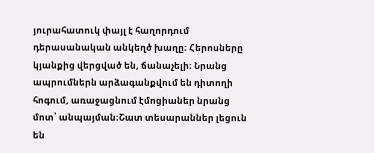յուրահատուկ փայլ է հաղորդում դերասանական անկեղծ խաղը։ Հերոսները կյանքից վերցված են, ճանաչելի։ Նրանց ապրումներն արձագանքվում են դիտողի հոգում, առաջացնում էմոցիաներ նրանց մոտ՝ անպայման։Շատ տեսարաններ լեցուն են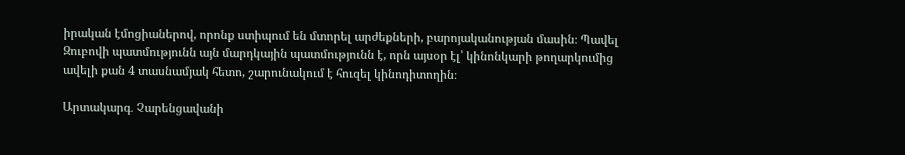իրական էմոցիաներով, որոնք ստիպում են մտորել արժեքների, բարոյականության մասին։ Պավել Զուբովի պատմությունն այն մարդկային պատմությունն է, որն այսօր էլ՝ կինոնկարի թողարկումից ավելի քան 4 տասնամյակ հետո, շարունակում է հուզել կինոդիտողին։

Արտակարգ․ Չարենցավանի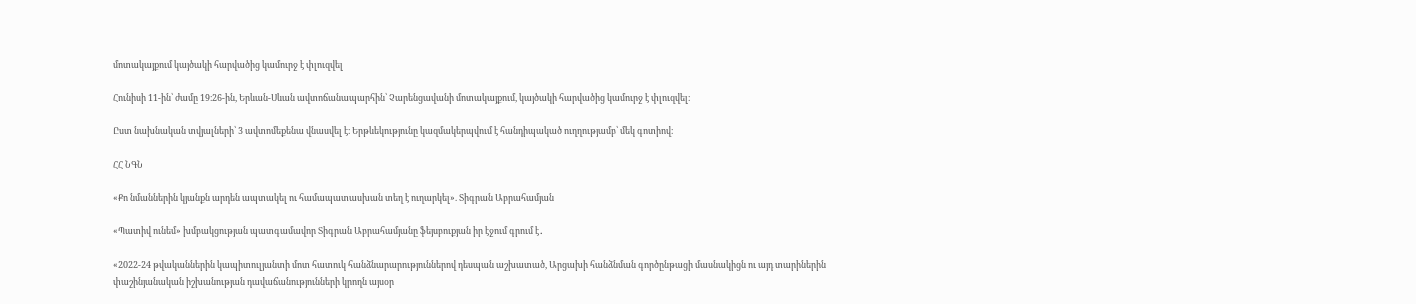մոտակայքում կայծակի հարվածից կամուրջ է փլուզվել

Հունիսի 11-ին՝ ժամը 19։26-ին, Երևան-Սևան ավտոճանապարհին՝ Չարենցավանի մոտակայքում, կայծակի հարվածից կամուրջ է փլուզվել։

Ըստ նախնական տվյալների՝ 3 ավտոմեքենա վնասվել է։ Երթևեկությունը կազմակերպվում է հանդիպակած ուղղությամբ՝ մեկ գոտիով։

ՀՀ ՆԳՆ

«Քո նմաններին կյանքն արդեն ապտակել ու համապատասխան տեղ է ուղարկել». Տիգրան Աբրահամյան

«Պատիվ ունեմ» խմբակցության պատգամավոր Տիգրան Աբրահամյանը ֆեյսբուքյան իր էջում գրում է․

«2022-24 թվականներին կապիտուլյանտի մոտ հատուկ հանձնարարություններով դեսպան աշխատած, Արցախի հանձնման գործընթացի մասնակիցն ու այդ տարիներին փաշինյանական իշխանության դավաճանությունների կրողն այսօր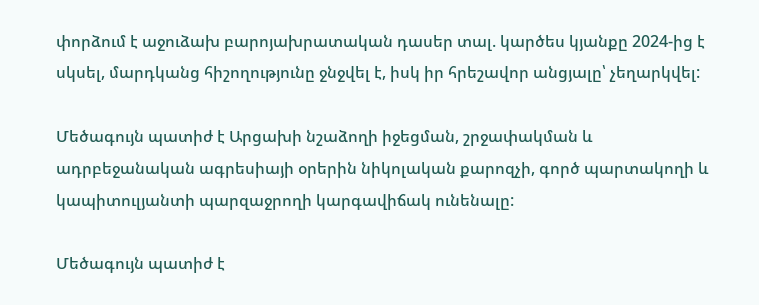փորձում է աջուձախ բարոյախրատական դասեր տալ. կարծես կյանքը 2024-ից է սկսել, մարդկանց հիշողությունը ջնջվել է, իսկ իր հրեշավոր անցյալը՝ չեղարկվել:

Մեծագույն պատիժ է Արցախի նշաձողի իջեցման, շրջափակման և ադրբեջանական ագրեսիայի օրերին նիկոլական քարոզչի, գործ պարտակողի և կապիտուլյանտի պարզաջրողի կարգավիճակ ունենալը:

Մեծագույն պատիժ է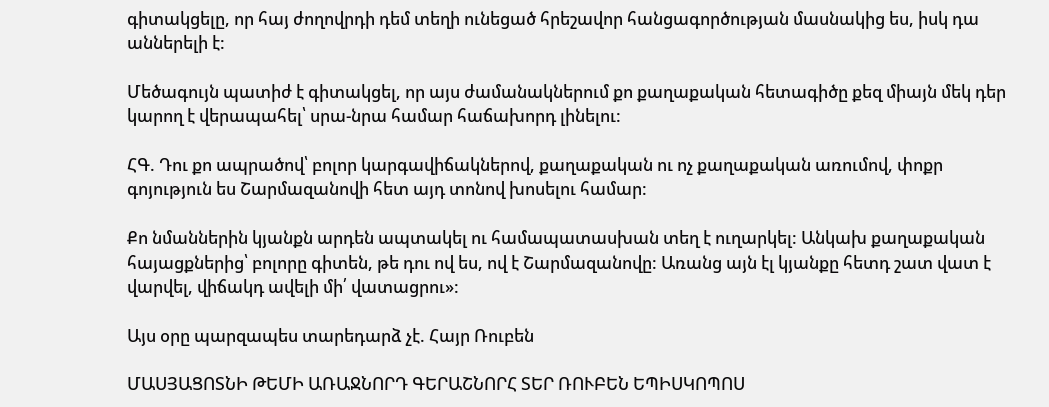գիտակցելը, որ հայ ժողովրդի դեմ տեղի ունեցած հրեշավոր հանցագործության մասնակից ես, իսկ դա աններելի է:

Մեծագույն պատիժ է գիտակցել, որ այս ժամանակներում քո քաղաքական հետագիծը քեզ միայն մեկ դեր կարող է վերապահել՝ սրա-նրա համար հաճախորդ լինելու:

ՀԳ. Դու քո ապրածով՝ բոլոր կարգավիճակներով, քաղաքական ու ոչ քաղաքական առումով, փոքր գոյություն ես Շարմազանովի հետ այդ տոնով խոսելու համար:

Քո նմաններին կյանքն արդեն ապտակել ու համապատասխան տեղ է ուղարկել: Անկախ քաղաքական հայացքներից՝ բոլորը գիտեն, թե դու ով ես, ով է Շարմազանովը: Առանց այն էլ կյանքը հետդ շատ վատ է վարվել, վիճակդ ավելի մի՛ վատացրու»:

Այս օրը պարզապես տարեդարձ չէ. Հայր Ռուբեն

ՄԱՍՅԱՑՈՏՆԻ ԹԵՄԻ ԱՌԱՋՆՈՐԴ ԳԵՐԱՇՆՈՐՀ ՏԵՐ ՌՈՒԲԵՆ ԵՊԻՍԿՈՊՈՍ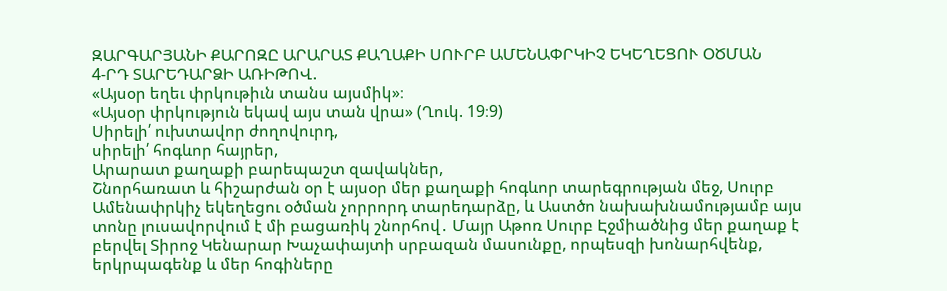ԶԱՐԳԱՐՅԱՆԻ ՔԱՐՈԶԸ ԱՐԱՐԱՏ ՔԱՂԱՔԻ ՍՈՒՐԲ ԱՄԵՆԱՓՐԿԻՉ ԵԿԵՂԵՑՈՒ ՕԾՄԱՆ
4-ՐԴ ՏԱՐԵԴԱՐՁԻ ԱՌԻԹՈՎ.
«Այսօր եղեւ փրկութիւն տանս այսմիկ»։
«Այսօր փրկություն եկավ այս տան վրա» (Ղուկ. 19։9)
Սիրելի՛ ուխտավոր ժողովուրդ,
սիրելի՛ հոգևոր հայրեր,
Արարատ քաղաքի բարեպաշտ զավակներ,
Շնորհառատ և հիշարժան օր է այսօր մեր քաղաքի հոգևոր տարեգրության մեջ, Սուրբ Ամենափրկիչ եկեղեցու օծման չորրորդ տարեդարձը, և Աստծո նախախնամությամբ այս տոնը լուսավորվում է մի բացառիկ շնորհով․ Մայր Աթոռ Սուրբ Էջմիածնից մեր քաղաք է բերվել Տիրոջ Կենարար Խաչափայտի սրբազան մասունքը, որպեսզի խոնարհվենք, երկրպագենք և մեր հոգիները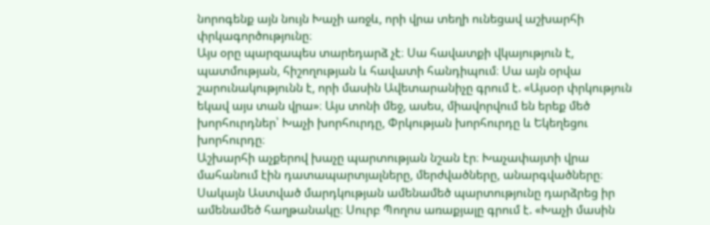նորոգենք այն նույն Խաչի առջև, որի վրա տեղի ունեցավ աշխարհի փրկագործությունը։
Այս օրը պարզապես տարեդարձ չէ։ Սա հավատքի վկայություն է, պատմության, հիշողության և հավատի հանդիպում։ Սա այն օրվա շարունակությունն է, որի մասին Ավետարանիչը գրում է. «Այսօր փրկություն եկավ այս տան վրա»։ Այս տոնի մեջ, ասես, միավորվում են երեք մեծ խորհուրդներ՝ Խաչի խորհուրդը, Փրկության խորհուրդը և Եկեղեցու խորհուրդը։
Աշխարհի աչքերով խաչը պարտության նշան էր։ Խաչափայտի վրա մահանում էին դատապարտյալները, մերժվածները, անարգվածները։
Սակայն Աստված մարդկության ամենամեծ պարտությունը դարձրեց իր ամենամեծ հաղթանակը։ Սուրբ Պողոս առաքյալը գրում է. «Խաչի մասին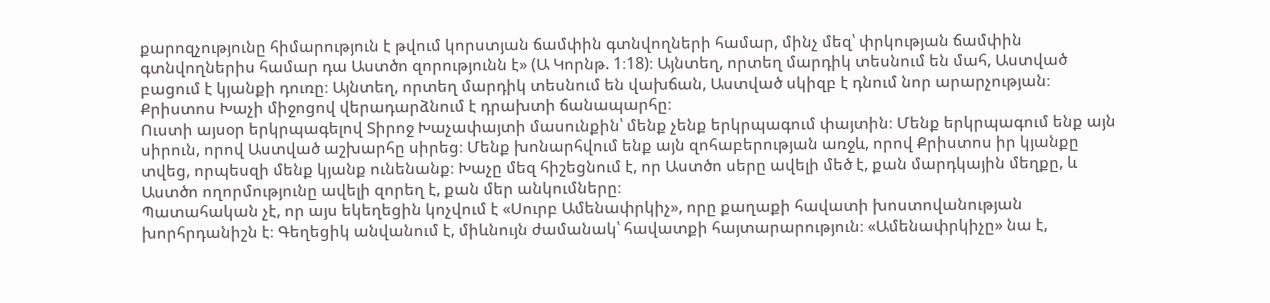քարոզչությունը հիմարություն է թվում կորստյան ճամփին գտնվողների համար, մինչ մեզ՝ փրկության ճամփին գտնվողներիս համար դա Աստծո զորությունն է» (Ա Կորնթ. 1։18)։ Այնտեղ, որտեղ մարդիկ տեսնում են մահ, Աստված բացում է կյանքի դուռը։ Այնտեղ, որտեղ մարդիկ տեսնում են վախճան, Աստված սկիզբ է դնում նոր արարչության։ Քրիստոս Խաչի միջոցով վերադարձնում է դրախտի ճանապարհը։
Ուստի այսօր երկրպագելով Տիրոջ Խաչափայտի մասունքին՝ մենք չենք երկրպագում փայտին։ Մենք երկրպագում ենք այն սիրուն, որով Աստված աշխարհը սիրեց։ Մենք խոնարհվում ենք այն զոհաբերության առջև, որով Քրիստոս իր կյանքը տվեց, որպեսզի մենք կյանք ունենանք։ Խաչը մեզ հիշեցնում է, որ Աստծո սերը ավելի մեծ է, քան մարդկային մեղքը, և Աստծո ողորմությունը ավելի զորեղ է, քան մեր անկումները։
Պատահական չէ, որ այս եկեղեցին կոչվում է «Սուրբ Ամենափրկիչ», որը քաղաքի հավատի խոստովանության խորհրդանիշն է։ Գեղեցիկ անվանում է, միևնույն ժամանակ՝ հավատքի հայտարարություն։ «Ամենափրկիչը» նա է,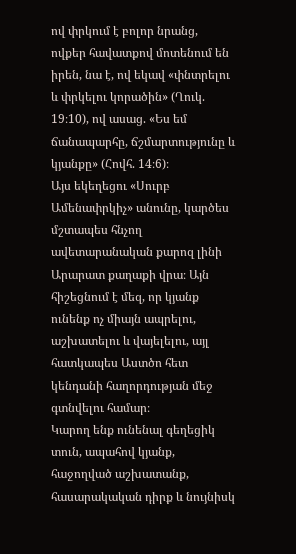ով փրկում է բոլոր նրանց, ովքեր հավատքով մոտենում են իրեն, նա է, ով եկավ «փնտրելու և փրկելու կորածին» (Ղուկ. 19։10), ով ասաց. «Ես եմ ճանապարհը, ճշմարտությունը և կյանքը» (Հովհ. 14։6)։
Այս եկեղեցու «Սուրբ Ամենափրկիչ» անունը, կարծես մշտապես հնչող ավետարանական քարոզ լինի Արարատ քաղաքի վրա։ Այն հիշեցնում է մեզ, որ կյանք ունենք ոչ միայն ապրելու, աշխատելու և վայելելու, այլ հատկապես Աստծո հետ կենդանի հաղորդության մեջ գտնվելու համար։
Կարող ենք ունենալ գեղեցիկ տուն, ապահով կյանք, հաջողված աշխատանք, հասարակական դիրք և նույնիսկ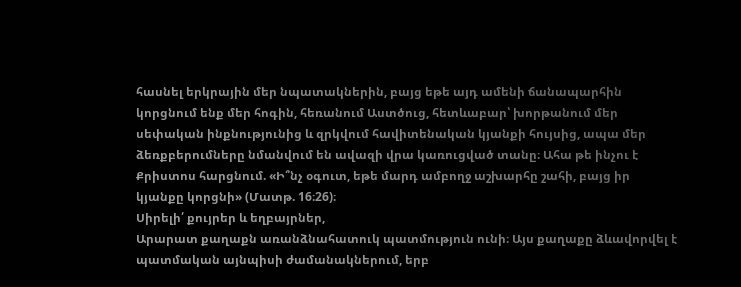հասնել երկրային մեր նպատակներին, բայց եթե այդ ամենի ճանապարհին կորցնում ենք մեր հոգին, հեռանում Աստծուց, հետևաբար՝ խորթանում մեր սեփական ինքնությունից և զրկվում հավիտենական կյանքի հույսից, ապա մեր ձեռքբերումները նմանվում են ավազի վրա կառուցված տանը։ Ահա թե ինչու է Քրիստոս հարցնում. «Ի՞նչ օգուտ, եթե մարդ ամբողջ աշխարհը շահի, բայց իր կյանքը կորցնի» (Մատթ. 16։26)։
Սիրելի՛ քույրեր և եղբայրներ,
Արարատ քաղաքն առանձնահատուկ պատմություն ունի։ Այս քաղաքը ձևավորվել է պատմական այնպիսի ժամանակներում, երբ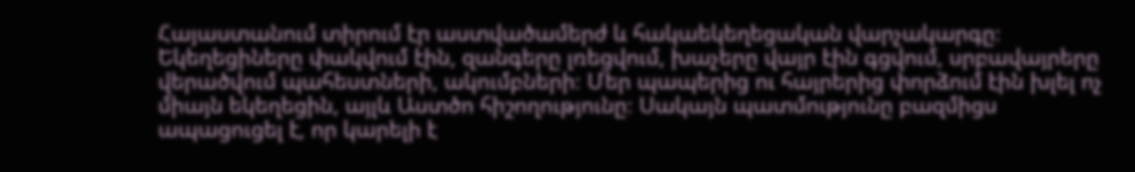Հայաստանում տիրում էր աստվածամերժ և հակաեկեղեցական վարչակարգը։ Եկեղեցիները փակվում էին, զանգերը լռեցվում, խաչերը վայր էին գցվում, սրբավայրերը վերածվում պահեստների, ակումբների։ Մեր պապերից ու հայրերից փորձում էին խլել ոչ միայն եկեղեցին, այլև Աստծո հիշողությունը։ Սակայն պատմությունը բազմիցս ապացուցել է, որ կարելի է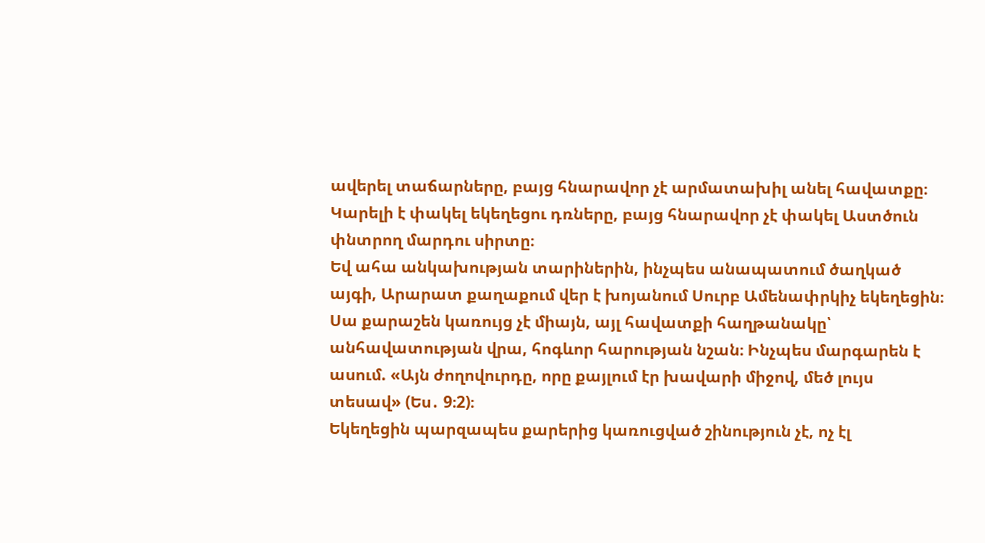ավերել տաճարները, բայց հնարավոր չէ արմատախիլ անել հավատքը։ Կարելի է փակել եկեղեցու դռները, բայց հնարավոր չէ փակել Աստծուն փնտրող մարդու սիրտը։
Եվ ահա անկախության տարիներին, ինչպես անապատում ծաղկած այգի, Արարատ քաղաքում վեր է խոյանում Սուրբ Ամենափրկիչ եկեղեցին։ Սա քարաշեն կառույց չէ միայն, այլ հավատքի հաղթանակը՝ անհավատության վրա, հոգևոր հարության նշան։ Ինչպես մարգարեն է ասում. «Այն ժողովուրդը, որը քայլում էր խավարի միջով, մեծ լույս տեսավ» (Ես․ 9։2)։
Եկեղեցին պարզապես քարերից կառուցված շինություն չէ, ոչ էլ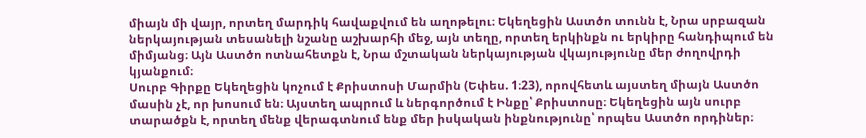միայն մի վայր, որտեղ մարդիկ հավաքվում են աղոթելու։ Եկեղեցին Աստծո տունն է, Նրա սրբազան ներկայության տեսանելի նշանը աշխարհի մեջ, այն տեղը, որտեղ երկինքն ու երկիրը հանդիպում են միմյանց։ Այն Աստծո ոտնահետքն է, Նրա մշտական ներկայության վկայությունը մեր ժողովրդի կյանքում։
Սուրբ Գիրքը Եկեղեցին կոչում է Քրիստոսի Մարմին (Եփես. 1։23), որովհետև այստեղ միայն Աստծո մասին չէ, որ խոսում են։ Այստեղ ապրում և ներգործում է Ինքը՝ Քրիստոսը։ Եկեղեցին այն սուրբ տարածքն է, որտեղ մենք վերագտնում ենք մեր իսկական ինքնությունը՝ որպես Աստծո որդիներ։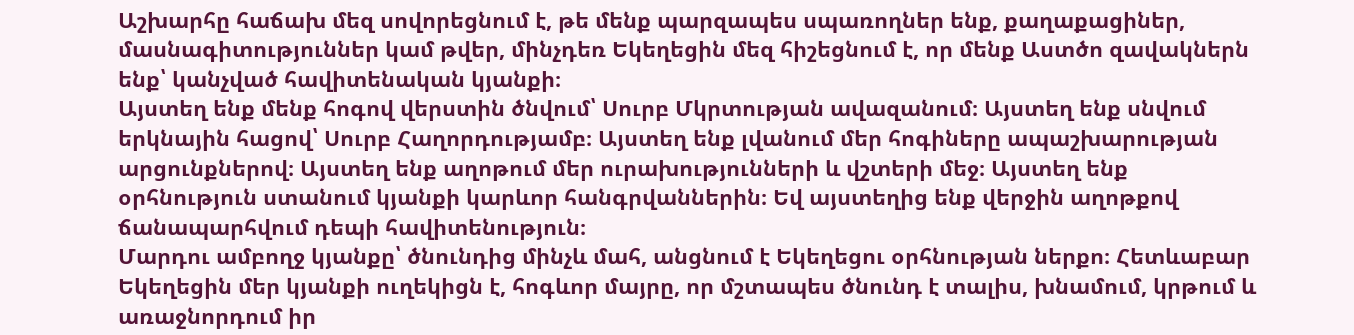Աշխարհը հաճախ մեզ սովորեցնում է, թե մենք պարզապես սպառողներ ենք, քաղաքացիներ, մասնագիտություններ կամ թվեր, մինչդեռ Եկեղեցին մեզ հիշեցնում է, որ մենք Աստծո զավակներն ենք՝ կանչված հավիտենական կյանքի։
Այստեղ ենք մենք հոգով վերստին ծնվում՝ Սուրբ Մկրտության ավազանում։ Այստեղ ենք սնվում երկնային հացով՝ Սուրբ Հաղորդությամբ։ Այստեղ ենք լվանում մեր հոգիները ապաշխարության արցունքներով։ Այստեղ ենք աղոթում մեր ուրախությունների և վշտերի մեջ։ Այստեղ ենք օրհնություն ստանում կյանքի կարևոր հանգրվաններին։ Եվ այստեղից ենք վերջին աղոթքով ճանապարհվում դեպի հավիտենություն։
Մարդու ամբողջ կյանքը՝ ծնունդից մինչև մահ, անցնում է Եկեղեցու օրհնության ներքո։ Հետևաբար Եկեղեցին մեր կյանքի ուղեկիցն է, հոգևոր մայրը, որ մշտապես ծնունդ է տալիս, խնամում, կրթում և առաջնորդում իր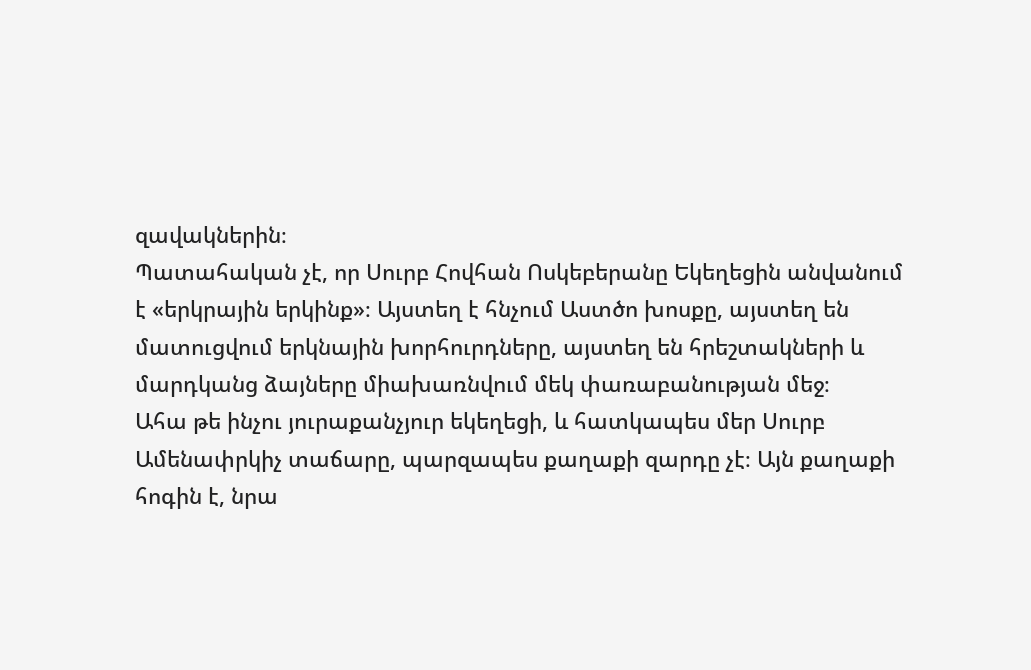զավակներին։
Պատահական չէ, որ Սուրբ Հովհան Ոսկեբերանը Եկեղեցին անվանում է «երկրային երկինք»։ Այստեղ է հնչում Աստծո խոսքը, այստեղ են մատուցվում երկնային խորհուրդները, այստեղ են հրեշտակների և մարդկանց ձայները միախառնվում մեկ փառաբանության մեջ։
Ահա թե ինչու յուրաքանչյուր եկեղեցի, և հատկապես մեր Սուրբ Ամենափրկիչ տաճարը, պարզապես քաղաքի զարդը չէ։ Այն քաղաքի հոգին է, նրա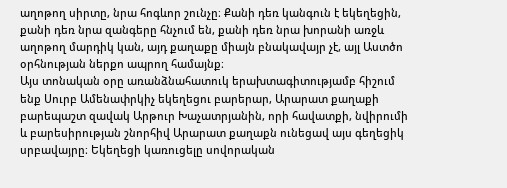աղոթող սիրտը, նրա հոգևոր շունչը։ Քանի դեռ կանգուն է եկեղեցին, քանի դեռ նրա զանգերը հնչում են, քանի դեռ նրա խորանի առջև աղոթող մարդիկ կան, այդ քաղաքը միայն բնակավայր չէ, այլ Աստծո օրհնության ներքո ապրող համայնք։
Այս տոնական օրը առանձնահատուկ երախտագիտությամբ հիշում ենք Սուրբ Ամենափրկիչ եկեղեցու բարերար, Արարատ քաղաքի բարեպաշտ զավակ Արթուր Խաչատրյանին, որի հավատքի, նվիրումի և բարեսիրության շնորհիվ Արարատ քաղաքն ունեցավ այս գեղեցիկ սրբավայրը։ Եկեղեցի կառուցելը սովորական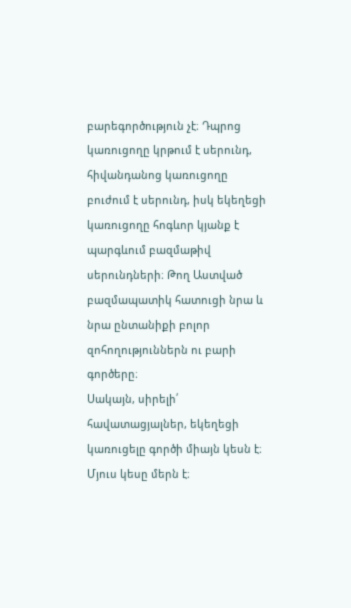բարեգործություն չէ։ Դպրոց կառուցողը կրթում է սերունդ, հիվանդանոց կառուցողը բուժում է սերունդ, իսկ եկեղեցի կառուցողը հոգևոր կյանք է պարգևում բազմաթիվ սերունդների։ Թող Աստված բազմապատիկ հատուցի նրա և նրա ընտանիքի բոլոր զոհողություններն ու բարի գործերը։
Սակայն, սիրելի՛ հավատացյալներ, եկեղեցի կառուցելը գործի միայն կեսն է։ Մյուս կեսը մերն է։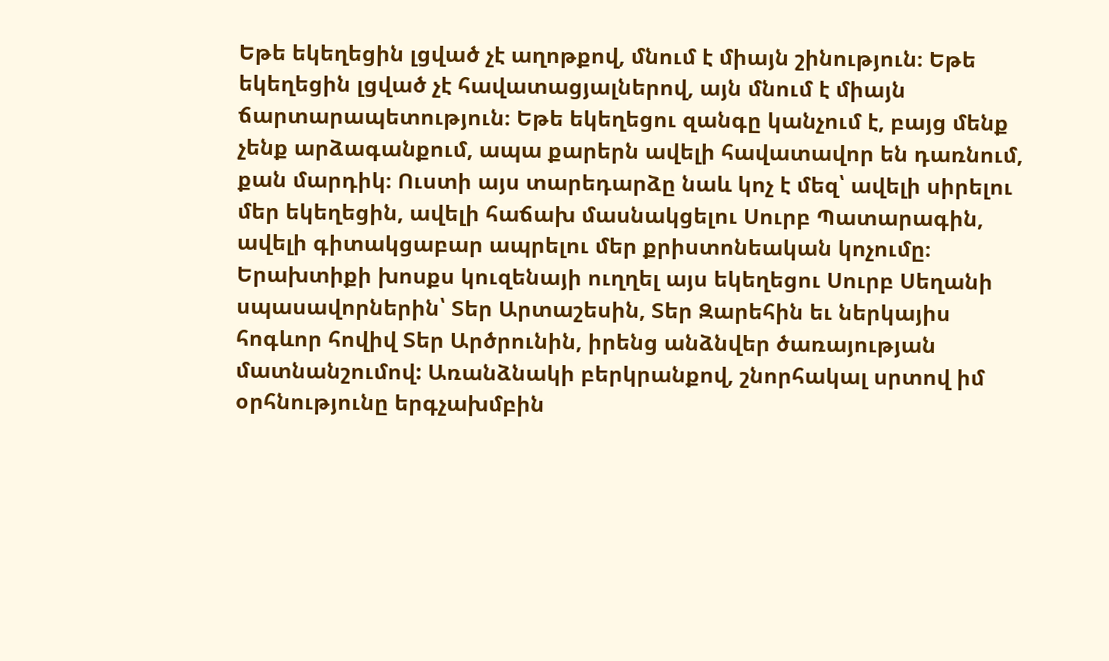Եթե եկեղեցին լցված չէ աղոթքով, մնում է միայն շինություն։ Եթե եկեղեցին լցված չէ հավատացյալներով, այն մնում է միայն ճարտարապետություն։ Եթե եկեղեցու զանգը կանչում է, բայց մենք չենք արձագանքում, ապա քարերն ավելի հավատավոր են դառնում, քան մարդիկ։ Ուստի այս տարեդարձը նաև կոչ է մեզ՝ ավելի սիրելու մեր եկեղեցին, ավելի հաճախ մասնակցելու Սուրբ Պատարագին, ավելի գիտակցաբար ապրելու մեր քրիստոնեական կոչումը։
Երախտիքի խոսքս կուզենայի ուղղել այս եկեղեցու Սուրբ Սեղանի սպասավորներին՝ Տեր Արտաշեսին, Տեր Զարեհին եւ ներկայիս հոգևոր հովիվ Տեր Արծրունին, իրենց անձնվեր ծառայության մատնանշումով: Առանձնակի բերկրանքով, շնորհակալ սրտով իմ օրհնությունը երգչախմբին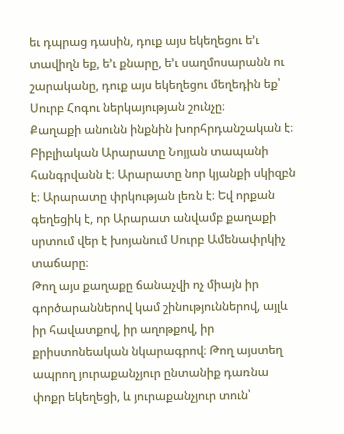եւ դպրաց դասին, դուք այս եկեղեցու ե’ւ տավիղն եք, ե’ւ քնարը, ե’ւ սաղմոսարանն ու շարականը, դուք այս եկեղեցու մեղեդին եք՝ Սուրբ Հոգու ներկայության շունչը։
Քաղաքի անունն ինքնին խորհրդանշական է։ Բիբլիական Արարատը Նոյյան տապանի հանգրվանն է։ Արարատը նոր կյանքի սկիզբն է։ Արարատը փրկության լեռն է։ Եվ որքան գեղեցիկ է, որ Արարատ անվամբ քաղաքի սրտում վեր է խոյանում Սուրբ Ամենափրկիչ տաճարը։
Թող այս քաղաքը ճանաչվի ոչ միայն իր գործարաններով կամ շինություններով, այլև իր հավատքով, իր աղոթքով, իր քրիստոնեական նկարագրով։ Թող այստեղ ապրող յուրաքանչյուր ընտանիք դառնա փոքր եկեղեցի, և յուրաքանչյուր տուն՝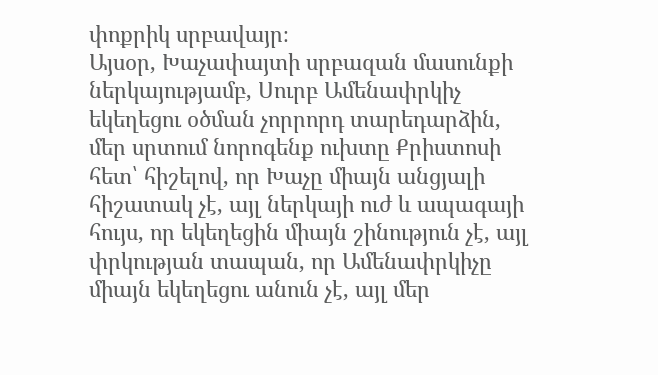փոքրիկ սրբավայր։
Այսօր, Խաչափայտի սրբազան մասունքի ներկայությամբ, Սուրբ Ամենափրկիչ եկեղեցու օծման չորրորդ տարեդարձին, մեր սրտում նորոգենք ուխտը Քրիստոսի հետ՝ հիշելով, որ Խաչը միայն անցյալի հիշատակ չէ, այլ ներկայի ուժ և ապագայի հույս, որ եկեղեցին միայն շինություն չէ, այլ փրկության տապան, որ Ամենափրկիչը միայն եկեղեցու անուն չէ, այլ մեր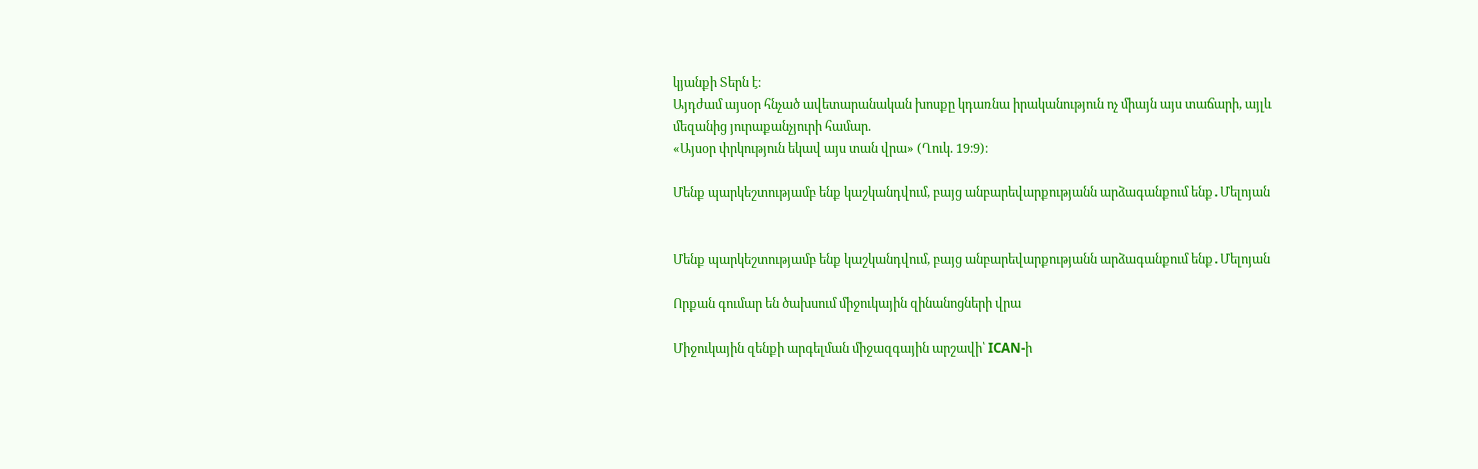կյանքի Տերն է։
Այդժամ այսօր հնչած ավետարանական խոսքը կդառնա իրականություն ոչ միայն այս տաճարի, այլև մեզանից յուրաքանչյուրի համար.
«Այսօր փրկություն եկավ այս տան վրա» (Ղուկ. 19։9)։

Մենք պարկեշտությամբ ենք կաշկանդվում, բայց անբարեվարքությանն արձագանքում ենք․Մելոյան


Մենք պարկեշտությամբ ենք կաշկանդվում, բայց անբարեվարքությանն արձագանքում ենք․Մելոյան

Որքան գումար են ծախսում միջուկային զինանոցների վրա

Միջուկային զենքի արգելման միջազգային արշավի՝ ICAN-ի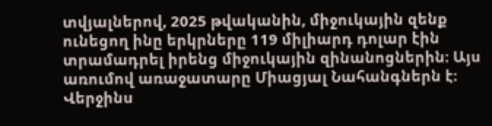տվյալներով, 2025 թվականին, միջուկային զենք ունեցող ինը երկրները 119 միլիարդ դոլար էին տրամադրել իրենց միջուկային զինանոցներին։ Այս առումով առաջատարը Միացյալ Նահանգներն է։ Վերջինս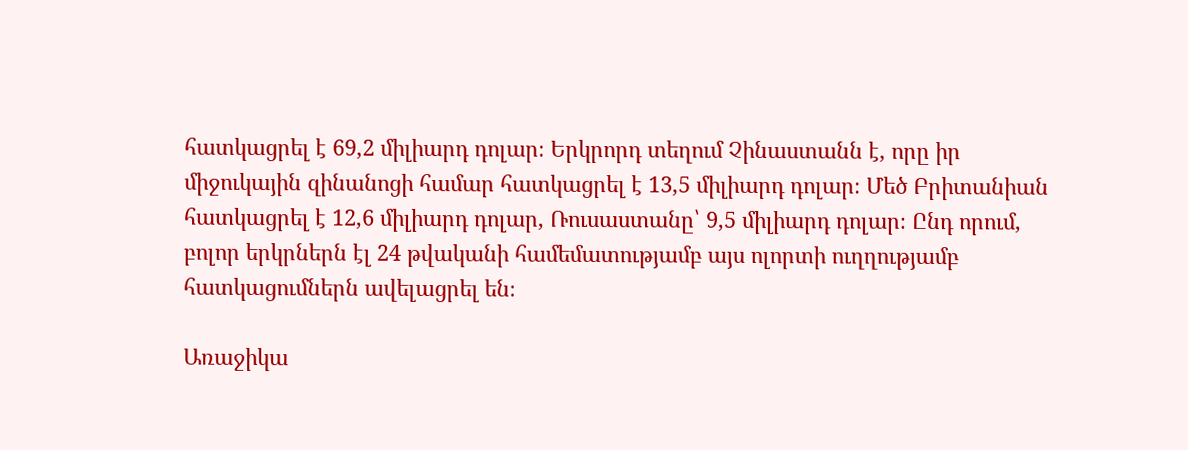հատկացրել է 69,2 միլիարդ դոլար։ Երկրորդ տեղում Չինաստանն է, որը իր միջուկային զինանոցի համար հատկացրել է 13,5 միլիարդ դոլար։ Մեծ Բրիտանիան հատկացրել է 12,6 միլիարդ դոլար, Ռուսաստանը՝ 9,5 միլիարդ դոլար։ Ընդ որում, բոլոր երկրներն էլ 24 թվականի համեմատությամբ այս ոլորտի ուղղությամբ հատկացումներն ավելացրել են։

Առաջիկա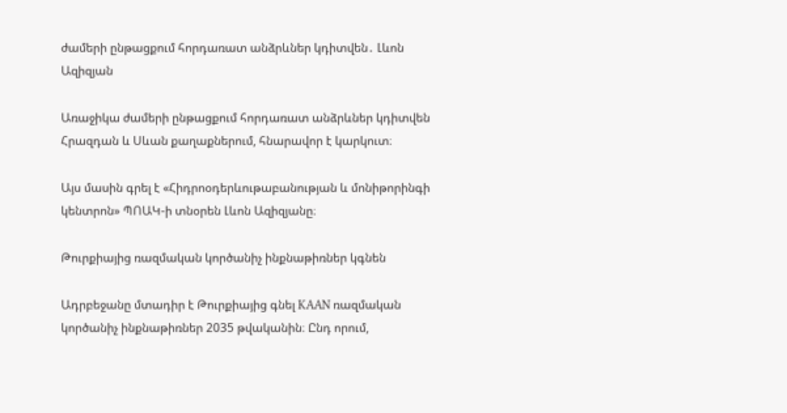ժամերի ընթացքում հորդառատ անձրևներ կդիտվեն․ Լևոն Ազիզյան

Առաջիկա ժամերի ընթացքում հորդառատ անձրևներ կդիտվեն Հրազդան և Սևան քաղաքներում, հնարավոր է կարկուտ։

Այս մասին գրել է «Հիդրոօդերևութաբանության և մոնիթորինգի կենտրոն» ՊՈԱԿ-ի տնօրեն Լևոն Ազիզյանը։

Թուրքիայից ռազմական կործանիչ ինքնաթիռներ կգնեն

Ադրբեջանը մտադիր է Թուրքիայից գնել KAAN ռազմական կործանիչ ինքնաթիռներ 2035 թվականին։ Ընդ որում,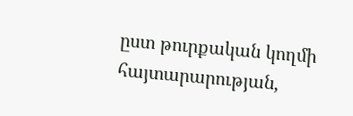ըստ թուրքական կողմի հայտարարության,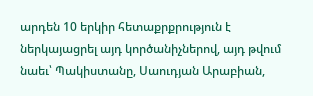արդեն 10 երկիր հետաքրքրություն է ներկայացրել այդ կործանիչներով, այդ թվում նաեւ՝ Պակիստանը, Սաուդյան Արաբիան,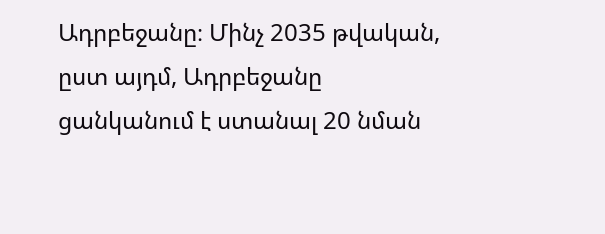Ադրբեջանը։ Մինչ 2035 թվական, ըստ այդմ, Ադրբեջանը ցանկանում է ստանալ 20 նման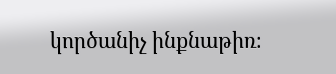կործանիչ ինքնաթիռ։